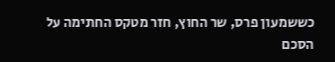כששמעון פרס, שר החוץ, חזר מטקס החתימה על הסכם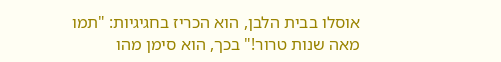אוסלו בבית הלבן, הוא הכריז בחגיגיות: "תמו מאה שנות טרור!" בכך, הוא סימן מהו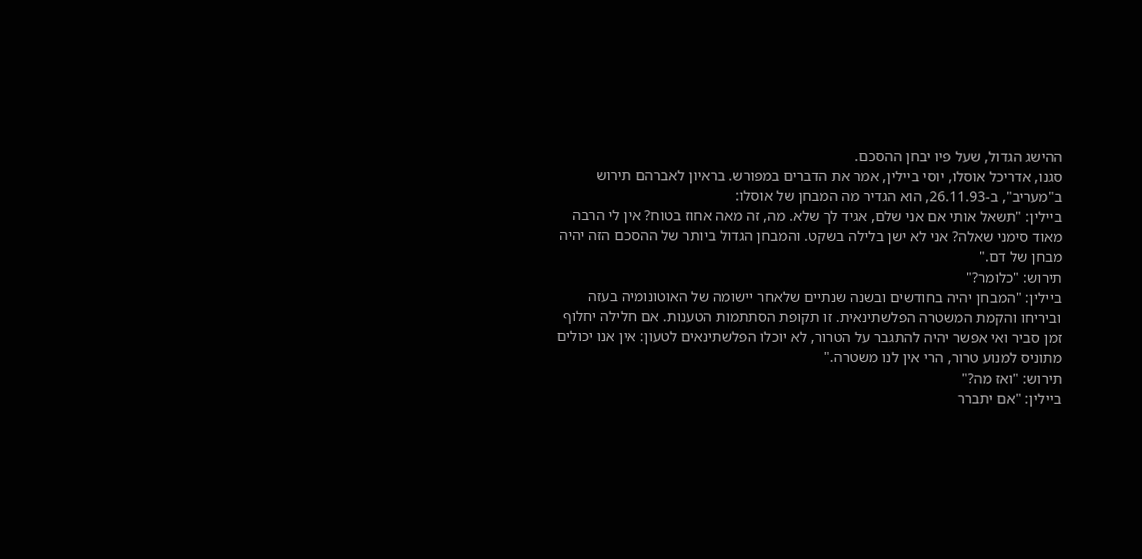ההישג הגדול, שעל פיו יבחן ההסכם.
סגנו, אדריכל אוסלו, יוסי ביילין, אמר את הדברים במפורש. בראיון לאברהם תירוש ב"מעריב", ב-26.11.93, הוא הגדיר מה המבחן של אוסלו:
ביילין: "תשאל אותי אם אני שלם, אגיד לך שלא. מה, זה מאה אחוז בטוח? אין לי הרבה מאוד סימני שאלה? אני לא ישן בלילה בשקט. והמבחן הגדול ביותר של ההסכם הזה יהיה מבחן של דם."
תירוש: "כלומר?"
ביילין: "המבחן יהיה בחודשים ובשנה שנתיים שלאחר יישומה של האוטונומיה בעזה וביריחו והקמת המשטרה הפלשתינאית. זו תקופת הסתתמות הטענות. אם חלילה יחלוף זמן סביר ואי אפשר יהיה להתגבר על הטרור, לא יוכלו הפלשתינאים לטעון: אין אנו יכולים מתוניס למנוע טרור, הרי אין לנו משטרה."
תירוש: "ואז מה?"
ביילין: "אם יתברר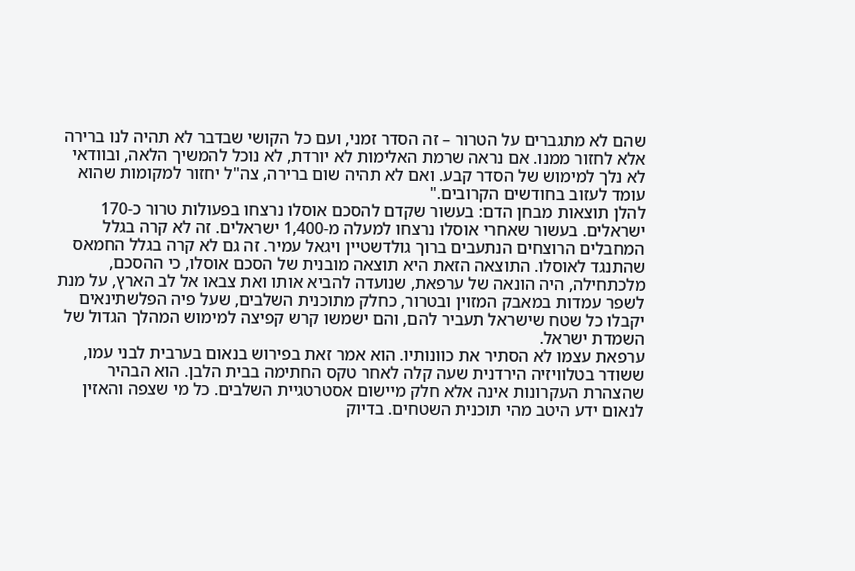שהם לא מתגברים על הטרור – זה הסדר זמני, ועם כל הקושי שבדבר לא תהיה לנו ברירה אלא לחזור ממנו. אם נראה שרמת האלימות לא יורדת, לא נוכל להמשיך הלאה, ובוודאי לא נלך למימוש של הסדר קבע. ואם לא תהיה שום ברירה, צה"ל יחזור למקומות שהוא עומד לעזוב בחודשים הקרובים."
להלן תוצאות מבחן הדם: בעשור שקדם להסכם אוסלו נרצחו בפעולות טרור כ-170 ישראלים. בעשור שאחרי אוסלו נרצחו למעלה מ-1,400 ישראלים. זה לא קרה בגלל המחבלים הרוצחים הנתעבים ברוך גולדשטיין ויגאל עמיר. זה גם לא קרה בגלל החמאס שהתנגד לאוסלו. התוצאה הזאת היא תוצאה מובנית של הסכם אוסלו, כי ההסכם, מלכתחילה, היה הונאה של ערפאת, שנועדה להביא אותו ואת צבאו אל לב הארץ, על מנת לשפר עמדות במאבק המזוין ובטרור, כחלק מתוכנית השלבים, שעל פיה הפלשתינאים יקבלו כל שטח שישראל תעביר להם, והם ישמשו קרש קפיצה למימוש המהלך הגדול של השמדת ישראל.
ערפאת עצמו לא הסתיר את כוונותיו. הוא אמר זאת בפירוש בנאום בערבית לבני עמו, ששודר בטלוויזיה הירדנית שעה קלה לאחר טקס החתימה בבית הלבן. הוא הבהיר שהצהרת העקרונות אינה אלא חלק מיישום אסטרטגיית השלבים. כל מי שצפה והאזין לנאום ידע היטב מהי תוכנית השטחים. בדיוק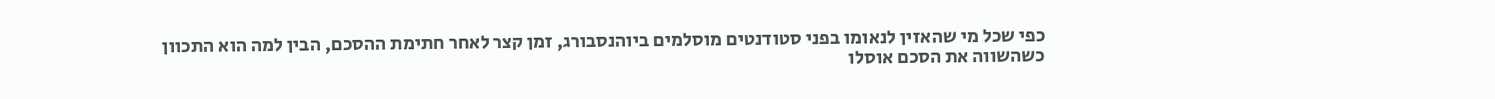כפי שכל מי שהאזין לנאומו בפני סטודנטים מוסלמים ביוהנסבורג, זמן קצר לאחר חתימת ההסכם, הבין למה הוא התכוון כשהשווה את הסכם אוסלו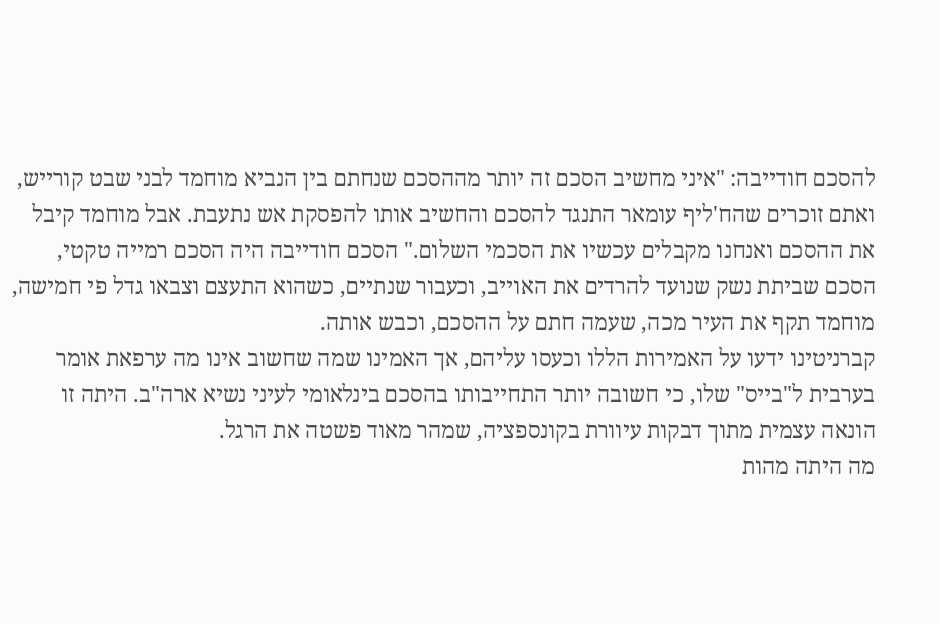להסכם חודייבה: "איני מחשיב הסכם זה יותר מההסכם שנחתם בין הנביא מוחמד לבני שבט קורייש, ואתם זוכרים שהח'ליף עומאר התנגד להסכם והחשיב אותו להפסקת אש נתעבת. אבל מוחמד קיבל את ההסכם ואנחנו מקבלים עכשיו את הסכמי השלום." הסכם חודייבה היה הסכם רמייה טקטי, הסכם שביתת נשק שנועד להרדים את האוייב, וכעבור שנתיים, כשהוא התעצם וצבאו גדל פי חמישה, מוחמד תקף את העיר מכה, שעמה חתם על ההסכם, וכבש אותה.
קברניטינו ידעו על האמירות הללו וכעסו עליהם, אך האמינו שמה שחשוב אינו מה ערפאת אומר בערבית ל"בייס" שלו, כי חשובה יותר התחייבותו בהסכם בינלאומי לעיני נשיא ארה"ב. היתה זו הונאה עצמית מתוך דבקות עיוורת בקונספציה, שמהר מאוד פשטה את הרגל.
מה היתה מהות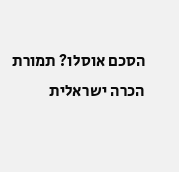הסכם אוסלו? תמורת הכרה ישראלית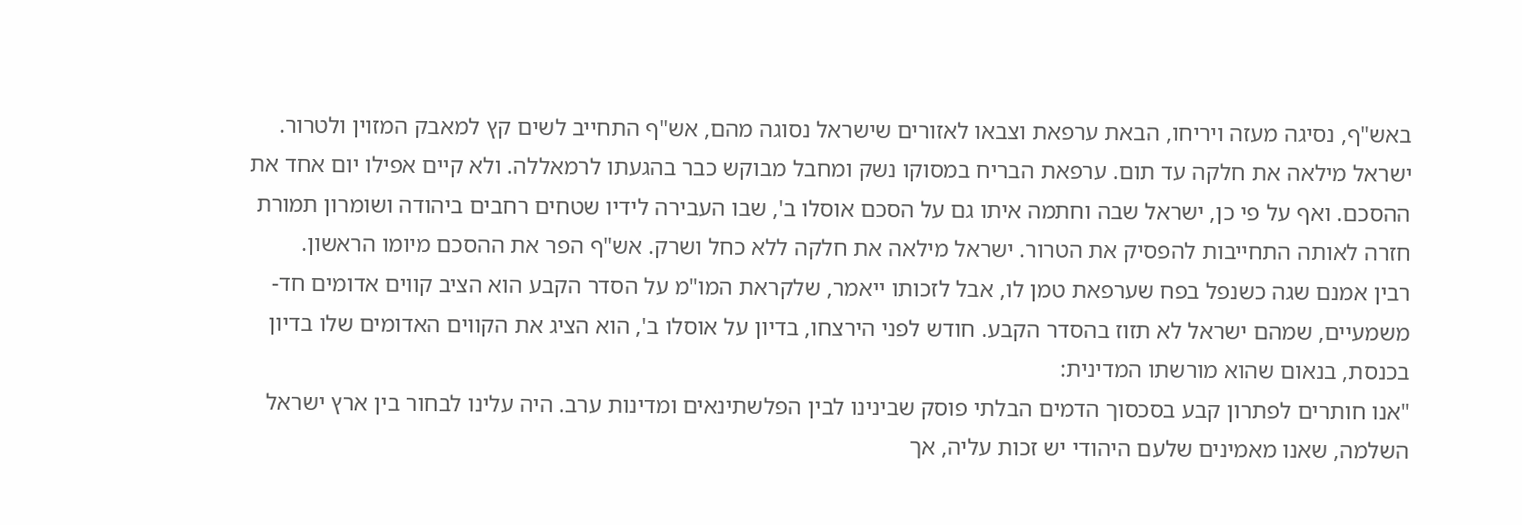באש"ף, נסיגה מעזה ויריחו, הבאת ערפאת וצבאו לאזורים שישראל נסוגה מהם, אש"ף התחייב לשים קץ למאבק המזוין ולטרור. ישראל מילאה את חלקה עד תום. ערפאת הבריח במסוקו נשק ומחבל מבוקש כבר בהגעתו לרמאללה. ולא קיים אפילו יום אחד את ההסכם. ואף על פי כן, ישראל שבה וחתמה איתו גם על הסכם אוסלו ב', שבו העבירה לידיו שטחים רחבים ביהודה ושומרון תמורת חזרה לאותה התחייבות להפסיק את הטרור. ישראל מילאה את חלקה ללא כחל ושרק. אש"ף הפר את ההסכם מיומו הראשון.
רבין אמנם שגה כשנפל בפח שערפאת טמן לו, אבל לזכותו ייאמר, שלקראת המו"מ על הסדר הקבע הוא הציב קווים אדומים חד-משמעיים, שמהם ישראל לא תזוז בהסדר הקבע. חודש לפני הירצחו, בדיון על אוסלו ב', הוא הציג את הקווים האדומים שלו בדיון בכנסת, בנאום שהוא מורשתו המדינית:
"אנו חותרים לפתרון קבע בסכסוך הדמים הבלתי פוסק שבינינו לבין הפלשתינאים ומדינות ערב. היה עלינו לבחור בין ארץ ישראל השלמה, שאנו מאמינים שלעם היהודי יש זכות עליה, אך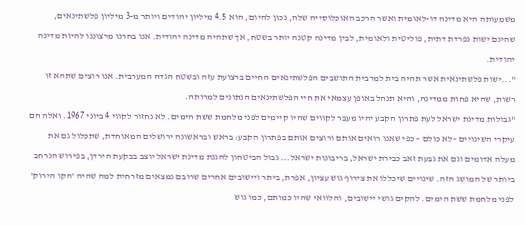משמעותה היא מדינה דו-לאומית ואשר הרכב האוכלוסייה שלה, נכון להיום, הוא 4.5 מיליון יהודים ויותר מ-3 מיליון פלשתינאים, שהינם ישות נפרדת דתית, פוליטית ולאומית, לבין מדינה קטנה יותר בשטח, אך שתהיה מדינה יהודית. אנו בחרנו מרצוננו להיות מדינה יהודית.
"...ישות פלשתינאית אשר תהיה בית למרבית התושבים הפלשתינאים החיים ברצועת עזה ובשטח הגדה המערבית. אנו רוצים שתהא זו רשות, שהיא פחות ממדינה, והיא תנהל באופן עצמאי את חיי הפלשתינאים הנתונים למרותה.
"גבולות מדינת ישראל לעת פתרון הקבע יהיו מעבר לקווים שהיו קיימים לפני מלחמת ששת הימים. לא נחזור לקווי 4 ביוני 1967. ואלה הם עיקרי השינויים –לא כולם – כפי שאנו רואים אותם ורוצים אותם בפתרון הקבע: בראש ובראשונה ירושלים המאוחדת, שתכלול גם את מעלה אדומים וגם את גבעת זאב כבירת ישראל, בריבונות ישראל... גבול הביטחון להגנת מדינת ישראל יוצב בבקעת הירדן, בפירוש הנרחב ביותר של המושג הזה. שינויים שיכללו את צירוף גוש עציון, אפרת, ביתר ויישובים אחרים שרובם נמצאים מזרחית למה שהיה 'הקו הירוק' לפני מלחמת ששת הימים. להקים גושי יישובים, והלוואי שהיו כמותם, כמו גוש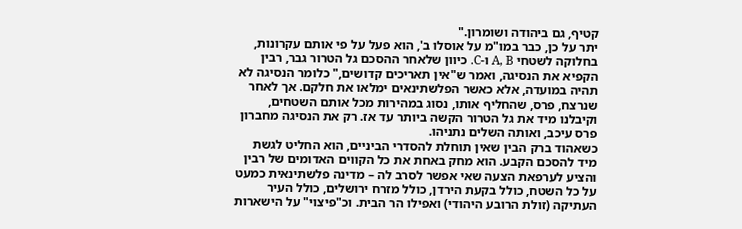קטיף, גם ביהודה ושומרון."
יתר על כן, כבר במו"מ על אוסלו ב', הוא פעל על פי אותם עקרונות, בחלוקה לשטחי A, B ו-C. כיוון שלאחר ההסכם גל הטרור גבר, רבין הקפיא את הנסיגה, ואמר ש"אין תאריכים קדושים," כלומר הנסיגה לא תהיה במועדה, אלא כאשר הפלשתינאים ימלאו את חלקם. אך לאחר שנרצח, פרס, שהחליף אותו, נסוג במהירות מכל אותם השטחים, וקיבלנו מיד את גל הטרור הקשה ביותר עד אז. רק את הנסיגה מחברון פרס עיכב, ואותה השלים נתניהו.
כשאהוד ברק הבין שאין תוחלת להסדרי הביניים, הוא החליט לגשת מיד להסכם הקבע. הוא מחק באחת את כל הקווים האדומים של רבין והציע לערפאת הצעה שאי אפשר לסרב לה – מדינה פלשתינאית כמעט על כל השטח, כולל בקעת הירדן, כולל מזרח ירושלים, כולל העיר העתיקה (זולת הרובע היהודי) ואפילו הר הבית. וכ"פיצוי" על הישארות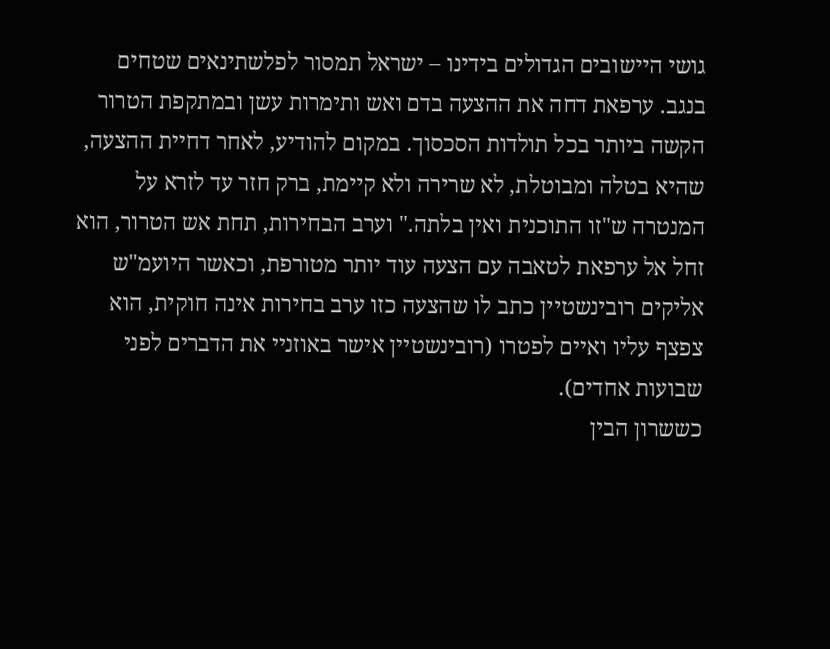גושי היישובים הגדולים בידינו – ישראל תמסור לפלשתינאים שטחים בנגב. ערפאת דחה את ההצעה בדם ואש ותימרות עשן ובמתקפת הטרור הקשה ביותר בכל תולדות הסכסוך. במקום להודיע, לאחר דחיית ההצעה, שהיא בטלה ומבוטלת, לא שרירה ולא קיימת, ברק חזר עד לזרא על המנטרה ש"זו התוכנית ואין בלתה." וערב הבחירות, תחת אש הטרור, הוא זחל אל ערפאת לטאבה עם הצעה עוד יותר מטורפת, וכאשר היועמ"ש אליקים רובינשטיין כתב לו שהצעה כזו ערב בחירות אינה חוקית, הוא צפצף עליו ואיים לפטרו (רובינשטיין אישר באוזניי את הדברים לפני שבועות אחדים).
כששרון הבין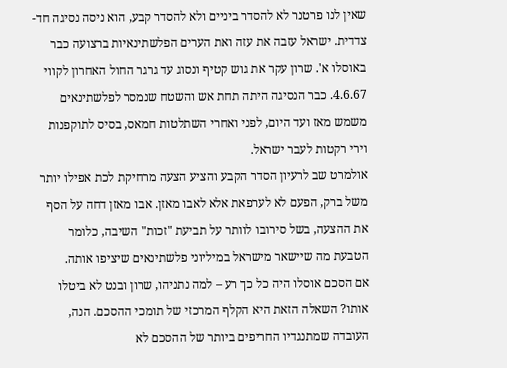שאין לנו פרטנר לא להסדר ביניים ולא להסדר קבע, הוא ניסה נסיגה חד-צדדית. ישראל עזבה את עזה ואת הערים הפלשתינאיות ברצועה כבר באוסלו א'. שרון עקר את גוש קטיף ונסוג עד גרגר החול האחרון לקווי 4.6.67. כבר הנסיגה היתה תחת אש והשטח שנמסר לפלשתינאים משמש מאז ועד היום, לפני ואחרי השתלטות חמאס, בסיס לתוקפנות וירי רקטות לעבר ישראל.
אולמרט שב לרעיון הסדר הקבע והציע הצעה מרחיקת לכת אפילו יותר משל ברק, הפעם לא לערפאת אלא לאבו מאזן. אבו מאזן דחה על הסף את ההצעה, בשל סירובו לוותר על תביעת "זכות" השיבה, כלומר הטבעת מה שיישאר מישראל במיליוני פלשתינאים שיציפו אותה.
אם הסכם אוסלו היה כל כך רע – למה נתניהו, שרון ובנט לא ביטלו אותו? השאלה הזאת היא הקלף המרכזי של תומכי ההסכם. הנה, העובדה שמתנגדיו החריפים ביותר של ההסכם לא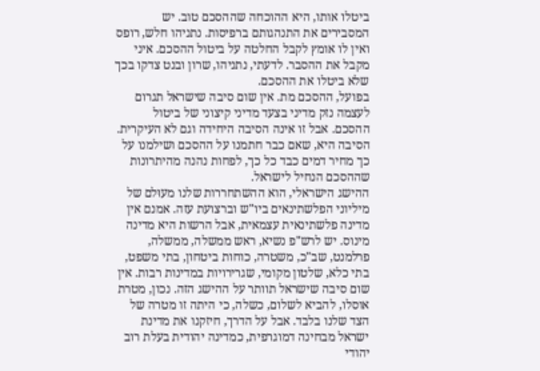ביטלו אותו, היא ההוכחה שההסכם טוב. יש המסבירים את התנהגותם ברפיסות. נתניהו חלש, רופס ואין לו אומץ לקבל החלטה על ביטול ההסכם. איני מקבל את ההסבר. לדעתי, נתניהו, שרון ובנט צדקו בכך שלא ביטלו את ההסכם.
בפועל, ההסכם מת. אין שום סיבה שישראל תגרום לעצמה נזק מדיני בצעד מדיני קיצוני של ביטול ההסכם. אבל זו אינה הסיבה היחידה וגם לא העיקרית. הסיבה היא, שאם כבר חתמנו על ההסכם ושילמנו על כך מחיר דמים כבד כל כך, לפחות נהנה מהיתרונות שההסכם הנחיל לישראל.
ההישג הישראלי, הוא ההשתחררות שלנו מעוּלם של מיליוני הפלשתינאים ביו"ש וברצועת עזה. אמנם אין מדינה פלשתינאית עצמאית, אבל הרשות היא מדינה מינוס. יש לרש"פ נשיא, ראש ממשלה, ממשלה, פרלמנט, שב"כ, משטרה, כוחות ביטחון, בתי משפט, בתי כלא, שלטון מקומי, שגרירויות במדינות רבות. אין שום סיבה שישראל תוותר על ההישג הזה. נכון, מטרת אוסלו, להביא לשלום, כשלה, כי היתה זו מטרה של הצד שלנו בלבד. אבל על הדרך, חיזקנו את מדינת ישראל מבחינה דמוגרפית, כמדינה יהודית בעלת רוב יהודי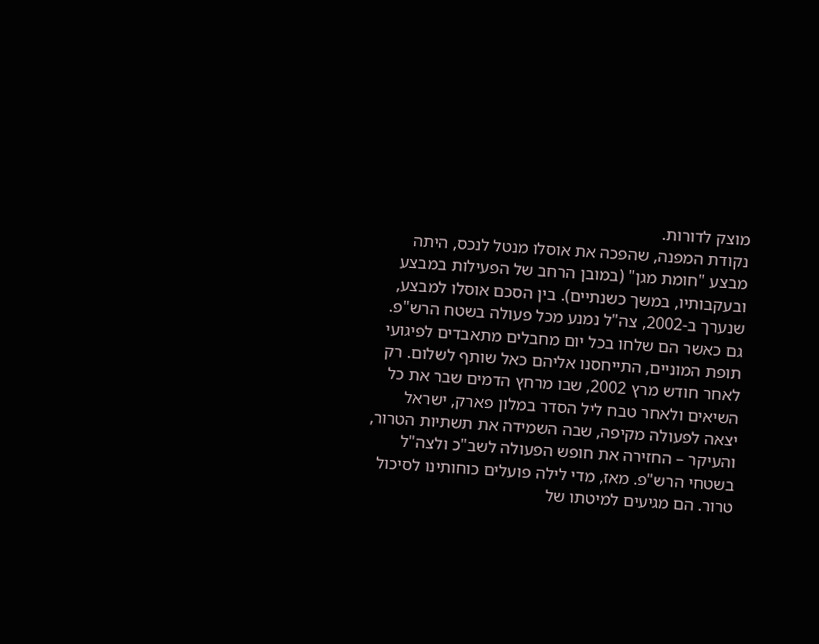מוצק לדורות.
נקודת המפנה, שהפכה את אוסלו מנטל לנכס, היתה מבצע "חומת מגן" (במובן הרחב של הפעילות במבצע ובעקבותיו, במשך כשנתיים). בין הסכם אוסלו למבצע, שנערך ב-2002, צה"ל נמנע מכל פעולה בשטח הרש"פ. גם כאשר הם שלחו בכל יום מחבלים מתאבדים לפיגועי תופת המוניים, התייחסנו אליהם כאל שותף לשלום. רק לאחר חודש מרץ 2002, שבו מרחץ הדמים שבר את כל השיאים ולאחר טבח ליל הסדר במלון פארק, ישראל יצאה לפעולה מקיפה, שבה השמידה את תשתיות הטרור, והעיקר – החזירה את חופש הפעולה לשב"כ ולצה"ל בשטחי הרש"פ. מאז, מדי לילה פועלים כוחותינו לסיכול טרור. הם מגיעים למיטתו של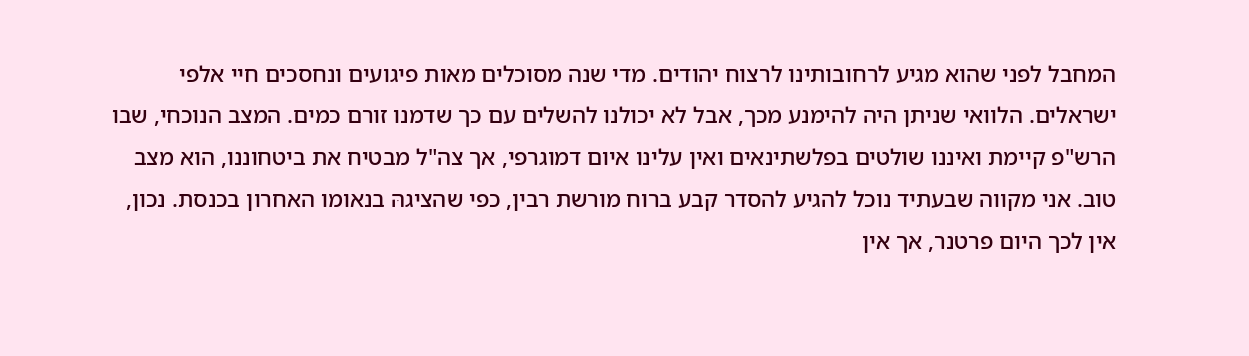המחבל לפני שהוא מגיע לרחובותינו לרצוח יהודים. מדי שנה מסוכלים מאות פיגועים ונחסכים חיי אלפי ישראלים. הלוואי שניתן היה להימנע מכך, אבל לא יכולנו להשלים עם כך שדמנו זורם כמים. המצב הנוכחי, שבו הרש"פ קיימת ואיננו שולטים בפלשתינאים ואין עלינו איום דמוגרפי, אך צה"ל מבטיח את ביטחוננו, הוא מצב טוב. אני מקווה שבעתיד נוכל להגיע להסדר קבע ברוח מורשת רבין, כפי שהציגהּ בנאומו האחרון בכנסת. נכון, אין לכך היום פרטנר, אך אין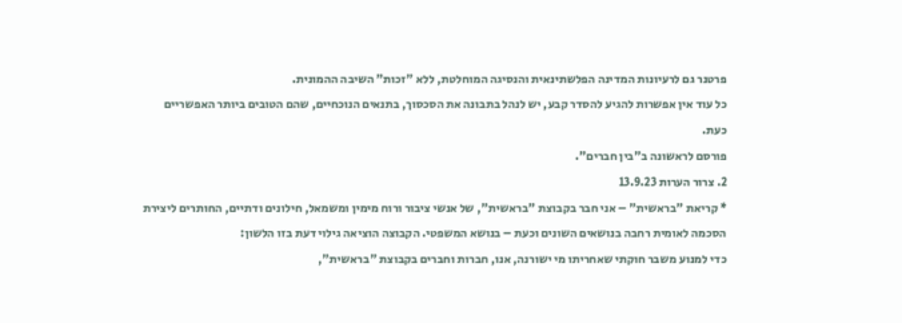פרטנר גם לרעיונות המדינה הפלשתינאית והנסיגה המוחלטת, ללא "זכות" השיבה ההמונית.
כל עוד אין אפשרות להגיע להסדר קבע, יש לנהל בתבונה את הסכסוך, בתנאים הנוכחיים, שהם הטובים ביותר האפשריים כעת.
פורסם לראשונה ב"בין חברים".
2. צרור הערות 13.9.23
* קריאת "בראשית" – אני חבר בקבוצת "בראשית", של אנשי ציבור ורוח מימין ומשמאל, חילונים ודתיים, החותרים ליצירת הסכמה לאומית רחבה בנושאים השונים וכעת – בנושא המשפטי. הקבוצה הוציאה גילוי דעת בזו הלשון:
כדי למנוע משבר חוקתי שאחריתו מי ישורנה, אנו, חברות וחברים בקבוצת "בראשית",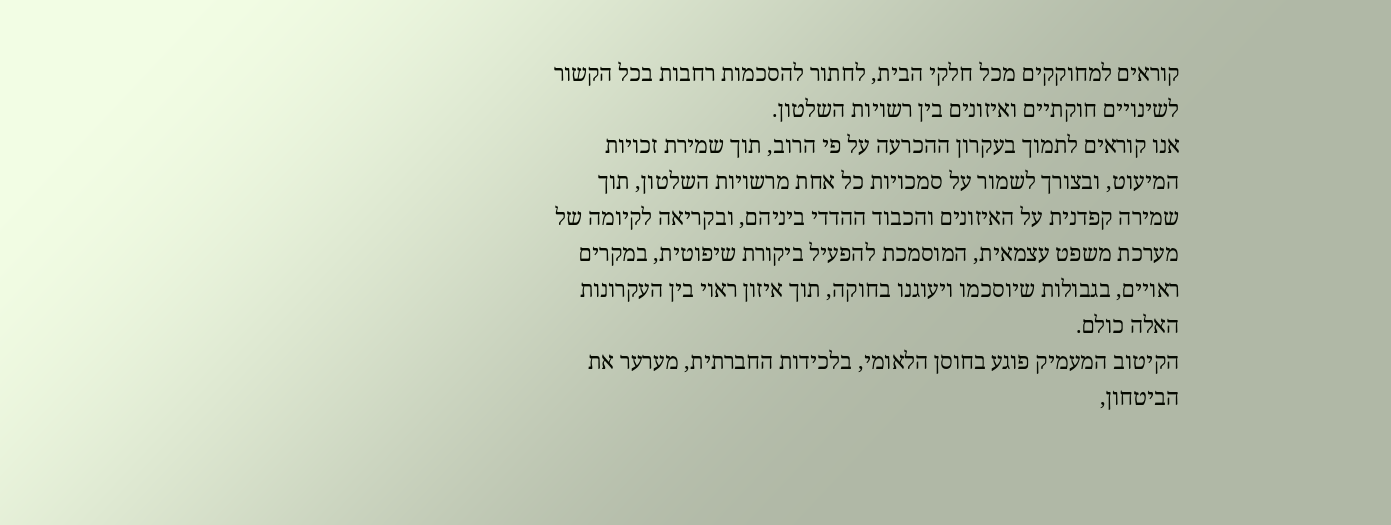קוראים למחוקקים מכל חלקי הבית, לחתור להסכמות רחבות בכל הקשור לשינויים חוקתיים ואיזונים בין רשויות השלטון.
אנו קוראים לתמוך בעקרון ההכרעה על פי הרוב, תוך שמירת זכויות המיעוט, ובצורך לשמור על סמכויות כל אחת מרשויות השלטון, תוך שמירה קפדנית על האיזונים והכבוד ההדדי ביניהם, ובקריאה לקיומה של מערכת משפט עצמאית, המוסמכת להפעיל ביקורת שיפוטית, במקרים ראויים, בגבולות שיוסכמו ויעוגנו בחוקה, תוך איזון ראוי בין העקרונות האלה כולם.
הקיטוב המעמיק פוגע בחוסן הלאומי, בלכידות החברתית, מערער את הביטחון,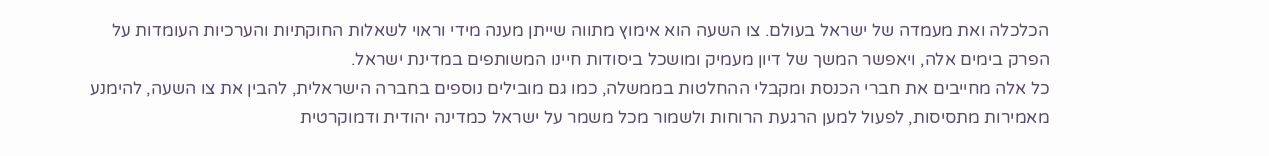הכלכלה ואת מעמדה של ישראל בעולם. צו השעה הוא אימוץ מתווה שייתן מענה מידי וראוי לשאלות החוקתיות והערכיות העומדות על הפרק בימים אלה, ויאפשר המשך של דיון מעמיק ומושכל ביסודות חיינו המשותפים במדינת ישראל.
כל אלה מחייבים את חברי הכנסת ומקבלי ההחלטות בממשלה, כמו גם מובילים נוספים בחברה הישראלית, להבין את צו השעה, להימנע מאמירות מתסיסות, לפעול למען הרגעת הרוחות ולשמור מכל משמר על ישראל כמדינה יהודית ודמוקרטית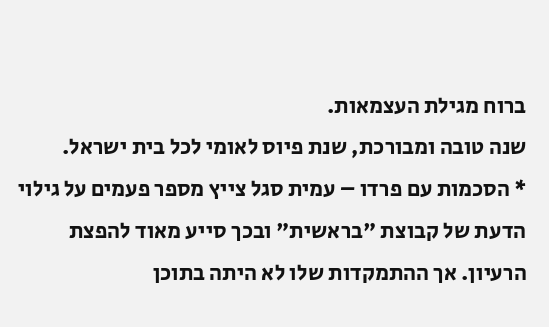ברוח מגילת העצמאות.
שנה טובה ומבורכת, שנת פיוס לאומי לכל בית ישראל.
* הסכמות עם פרדו – עמית סגל צייץ מספר פעמים על גילוי הדעת של קבוצת "בראשית" ובכך סייע מאוד להפצת הרעיון. אך ההתמקדות שלו לא היתה בתוכן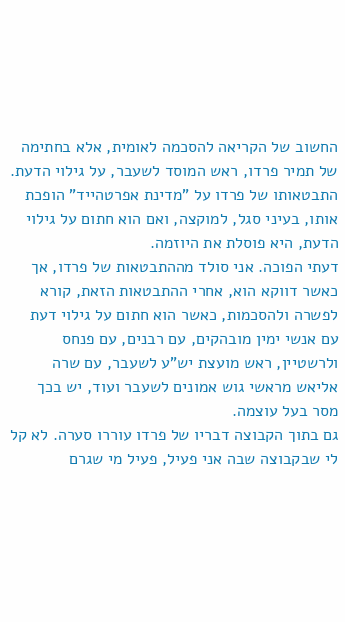החשוב של הקריאה להסכמה לאומית, אלא בחתימה של תמיר פרדו, ראש המוסד לשעבר, על גילוי הדעת. התבטאותו של פרדו על "מדינת אפרטהייד" הופכת אותו, בעיני סגל, למוקצה, ואם הוא חתום על גילוי הדעת, היא פוסלת את היוזמה.
דעתי הפוכה. אני סולד מההתבטאות של פרדו, אך כאשר דווקא הוא, אחרי ההתבטאות הזאת, קורא לפשרה ולהסכמות, כאשר הוא חתום על גילוי דעת עם אנשי ימין מובהקים, עם רבנים, עם פנחס ולרשטיין, ראש מועצת יש"ע לשעבר, עם שרה אליאש מראשי גוש אמונים לשעבר ועוד, יש בכך מסר בעל עוצמה.
גם בתוך הקבוצה דבריו של פרדו עוררו סערה. לא קל לי שבקבוצה שבה אני פעיל, פעיל מי שגרם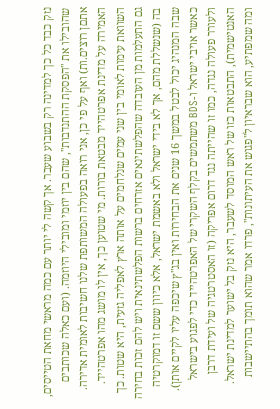נזק כבד כל כך למדינה רק בשבוע שעבר. אך קשה לי יותר עם כמה מראשי מחאת הטייסים, שהובילו את "הפסקת ההתנדבות", שהם בין יוזמי ומובילי היוזמה. (ועם כאלה שכותבים אתםן רוצים.ות) ואף על פי כן, אני רואה בפעולה המשותפת שלנו חשיבות לאומית אדירה.
האמירה על מדינת אפרטהייד מבטאת בורות. מי שטוען כך, אין לו מושג מהו אפרטהייד. השוואת עימות לאומי בין שני עמים שנלחמים על אותה ארץ לאפליה גזעית, היא שטות. כך גם התעלמות מן העובדה שהפלשתינאים אזרחים ברשות הפלשתינאית ויש להם זכות בחירה בה (שנשללת מהם, אך לא בידי ישראל ולא באשמת ישראל, אלא כיוון ששם זו דמוקרטיה שבה המנהיג יכול לבטל במשך 16 שנים את הבחירות ואין בג"ץ שיכפה עליו לקיים אותן). כאשר אויבי ישראל ו-BDS משתמשים בקלף השקרי של האפרטהייד כדי לפגוע בישראל ולעורר פעולה נגדה, כמו זו שהייתה נגד דרום אפריקה (זו האסטרטגיה של ועידת דרבן האנטישמית), התבטאות כזו של ראש המוסד לשעבר, היא נזק בל ישוער למדינת ישראל.
ומה שמפתיע, הוא שבראיון ל"פגוש את העיתונות", פרדו אמר שהוא תומך בהתיישבות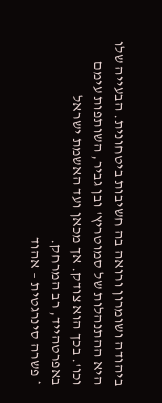ביהודה ושומרון ורואה בה חשיבות ביטחונית. הבעייה שלו היא ההתנהלות של סמוטריץ' ובן גביר, השותפות עימם וכו'. בכך הוא צודק. אך מכאן ועד האשמת ישראל באפרטהייד, רב המרחק.
* פשרה סינרגטית – אהוד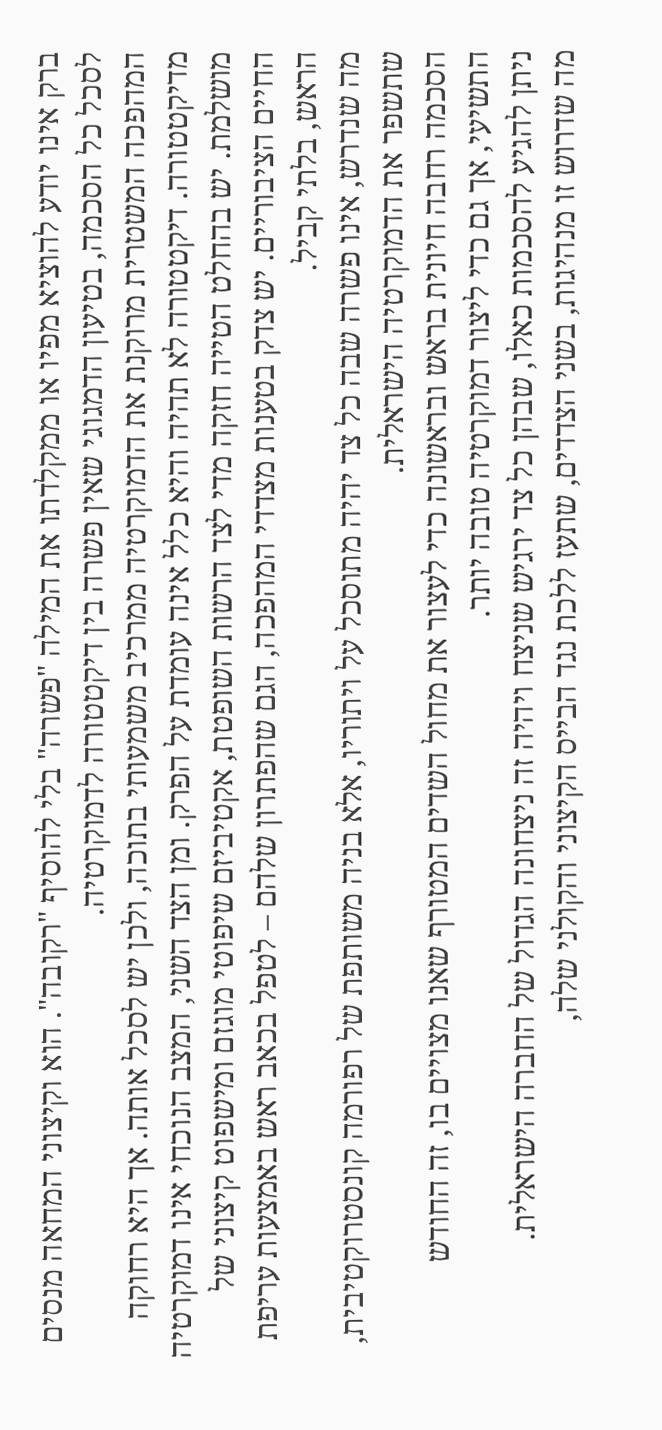ברק אינו יודע להוציא מפיו או ממקלדתו את המילה "פשרה" בלי להוסיף "רקובה". הוא וקיצוני המחאה מנסים לסכל כל הסכמה, בטיעון הדמגוגי שאין פשרה בין דיקטטורה לדמוקרטיה.
המהפכה המשטרית מרוקנת את הדמוקרטיה ממרכיב משמעותי בתוכה, ולכן יש לסכל אותה. אך היא רחוקה מדיקטטורה. דיקטטורה לא תהיה והיא כלל אינה עומדת על הפרק. ומן הצד השני, המצב הנוכחי אינו דמוקרטיה מושלמת. יש בהחלט הטייה חזקה מדי לצד הרשות השופטת, אקטיביזם שיפוטי מוגזם ומישפוט קיצוני של החיים הציבוריים. יש צדק בטענות מצדדי המהפכה, הגם שהפתרון שלהם – לטפל בכאב ראש באמצעות עריפת הראש, בלתי קביל.
מה שנדרש, אינו פשרה שבה כל צד יהיה מתוסכל על ויתוריו, אלא בניה משותפת של רפורמה קונסטרוקטיבית, שתשפר את הדמוקרטיה הישראלית.
הסכמה רחבה חיונית בראש ובראשונה כדי לעצור את מחול השדים המטורף שאנו מצויים בו, זה החודש התשיעי, אך גם כדי ליצור דמוקרטיה טובה יותר.
ניתן להגיע להסכמות כאלו, שבהן כל צד ירגיש שניצח ויהיה זה ניצחונה הגדול של החברה הישראלית.
מה שדרוש זו מנהיגות, בשני הצדדים, שתעז ללכת נגד הבייס הקיצוני והקולני שלה,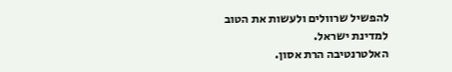להפשיל שרוולים ולעשות את הטוב למדינת ישראל.
האלטרנטיבה הרת אסון.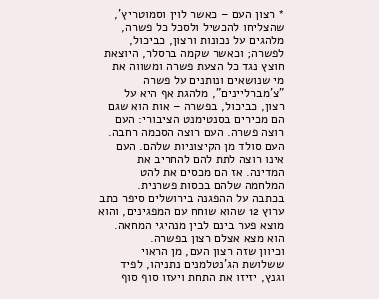* רצון העם – כאשר לוין וסמוטריץ', שהצליחו להכשיל ולסכל כל פשרה, מלהגים על נכונות ורצון, כביכול, לפשרה; וכאשר שקמה ברסלר, היוצאת חוצץ נגד כל הצעת פשרה ומשווה את מי שנושאים ונותנים על פשרה "צ'מברליינים", מלהגת אף היא על רצון, כביכול, בפשרה – אות הוא שגם הם מכירים בסנטימנט הציבורי: העם רוצה פשרה. העם רוצה הסכמה רחבה. העם סולד מן הקיצוניות שלהם. העם אינו רוצה לתת להם להחריב את המדינה. אז הם מכסים את להט המלחמה שלהם בכסות פשרנית.
בכתבה על ההפגנה בירושלים סיפר כתב ערוץ 12 שהוא שוחח עם המפגינים, והוא מוצא פער בינם לבין מנהיגי המחאה. הוא מצא אצלם רצון בפשרה.
וכיוון שזה רצון העם, מן הראוי ששלושת הג'נטלמנים נתניהו, לפיד וגנץ, יזיזו את התחת ויעזו סוף סוף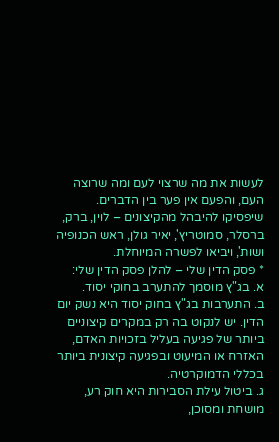לעשות את מה שרצוי לעם ומה שרוצה העם, והפעם אין פער בין הדברים. שיפסיקו להיבהל מהקיצונים – לוין, ברק, ברסלר, סמוטריץ', יאיר גולן, ראש הכנופיה ושות', ויביאו לפשרה המיוחלת.
* פסק הדין שלי – להלן פסק הדין שלי:
א. בג"ץ מוסמך להתערב בחוקי יסוד.
ב. התערבות בג"ץ בחוק יסוד היא נשק יום הדין. יש לנקוט בה רק במקרים קיצוניים ביותר של פגיעה בעליל בזכויות האדם, האזרח או המיעוט ובפגיעה קיצונית ביותר בכללי הדמוקרטיה.
ג. ביטול עילת הסבירות היא חוק רע, מושחת ומסוכן,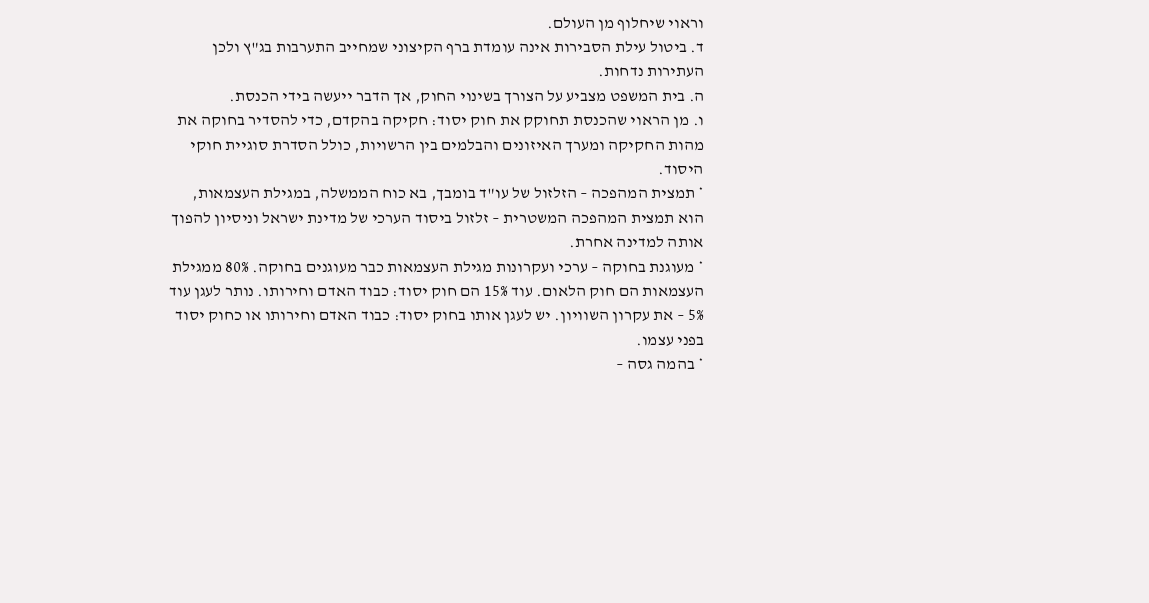וראוי שיחלוף מן העולם.
ד. ביטול עילת הסבירות אינה עומדת ברף הקיצוני שמחייב התערבות בג"ץ ולכן העתירות נדחות.
ה. בית המשפט מצביע על הצורך בשינוי החוק, אך הדבר ייעשה בידי הכנסת.
ו. מן הראוי שהכנסת תחוקק את חוק יסוד: חקיקה בהקדם, כדי להסדיר בחוקה את מהות החקיקה ומערך האיזונים והבלמים בין הרשויות, כולל הסדרת סוגיית חוקי היסוד.
* תמצית המהפכה – הזלזול של עו"ד בומבך, בא כוח הממשלה, במגילת העצמאות, הוא תמצית המהפכה המשטרית – זלזול ביסוד הערכי של מדינת ישראל וניסיון להפוך אותה למדינה אחרת.
* מעוגנת בחוקה – ערכי ועקרונות מגילת העצמאות כבר מעוגנים בחוקה. 80% ממגילת העצמאות הם חוק הלאום. עוד 15% הם חוק יסוד: כבוד האדם וחירותו. נותר לעגן עוד 5% – את עקרון השוויון. יש לעגן אותו בחוק יסוד: כבוד האדם וחירותו או כחוק יסוד בפני עצמו.
* בהמה גסה –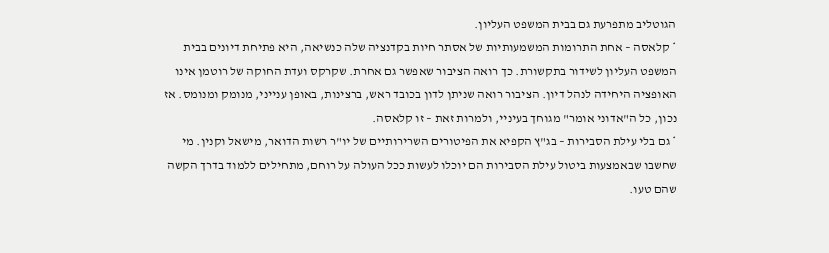הגוטליב מתפרעת גם בבית המשפט העליון.
* קלאסה – אחת התרומות המשמעותיות של אסתר חיות בקדנציה שלה כנשיאה, היא פתיחת דיונים בבית המשפט העליון לשידור בתקשורת. כך רואה הציבור שאפשר גם אחרת. שקרקס ועדת החוקה של רוטמן אינו האופציה היחידה לנהל דיון. הציבור רואה שניתן לדון בכובד ראש, ברצינות, באופן ענייני, מנומק ומנומס. אז נכון, כל ה"אדוני אומר" מגוחך בעיניי, ולמרות זאת – זו קלאסה.
* גם בלי עילת הסבירות – בג"ץ הקפיא את הפיטורים השרירותיים של יו"ר רשות הדואר, מישאל וקנין. מי שחשבו שבאמצעות ביטול עילת הסבירות הם יוכלו לעשות ככל העולה על רוחם, מתחילים ללמוד בדרך הקשה שהם טעו.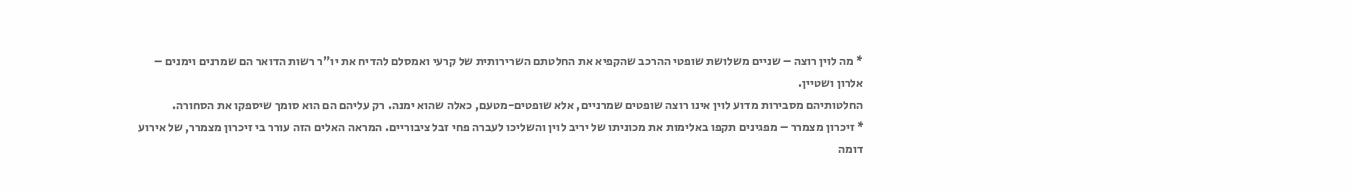* מה לוין רוצה – שניים משלושת שופטי ההרכב שהקפיא את החלטתם השרירותית של קרעי ואמסלם להדיח את יו"ר רשות הדואר הם שמרנים וימנים – אלרון ושטיין.
החלטותיהם מסבירות מדוע לוין אינו רוצה שופטים שמרניים, אלא שופטים-מטעם, כאלה שהוא ימנה. רק עליהם הם הוא סומך שיספקו את הסחורה.
* זיכרון מצמרר – מפגינים תקפו באלימות את מכוניתו של יריב לוין והשליכו לעברה פחי זבל ציבוריים. המראה האלים הזה עורר בי זיכרון מצמרר, של אירוע דומה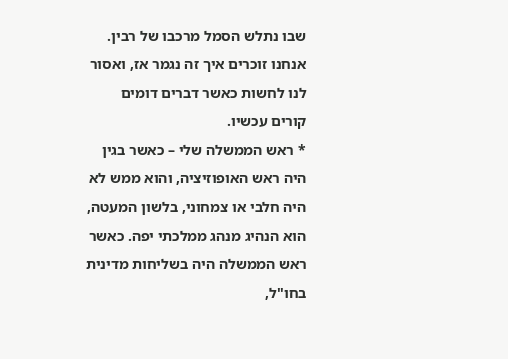שבו נתלש הסמל מרכבו של רבין.
אנחנו זוכרים איך זה נגמר אז, ואסור לנו לחשות כאשר דברים דומים קורים עכשיו.
* ראש הממשלה שלי – כאשר בגין היה ראש האופוזיציה, והוא ממש לא היה חלבי או צמחוני, בלשון המעטה, הוא הנהיג מנהג ממלכתי יפה. כאשר ראש הממשלה היה בשליחות מדינית בחו"ל,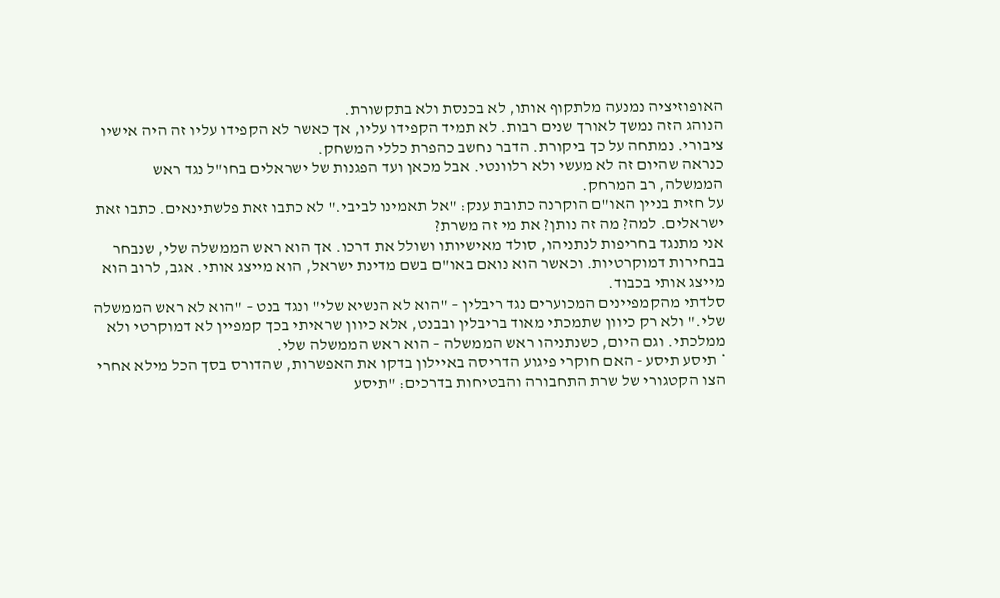האופוזיציה נמנעה מלתקוף אותו, לא בכנסת ולא בתקשורת.
הנוהג הזה נמשך לאורך שנים רבות. לא תמיד הקפידו עליו, אך כאשר לא הקפידו עליו זה היה אישיו ציבורי. נמתחה על כך ביקורת. הדבר נחשב כהפרת כללי המשחק.
כנראה שהיום זה לא מעשי ולא רלוונטי. אבל מכאן ועד הפגנות של ישראלים בחו"ל נגד ראש הממשלה, רב המרחק.
על חזית בניין האו"ם הוקרנה כתובת ענק: "אל תאמינו לביבי." לא כתבו זאת פלשתינאים. כתבו זאת ישראלים. למה? מה זה נותן? את מי זה משרת?
אני מתנגד בחריפות לנתניהו, סולד מאישיותו ושולל את דרכו. אך הוא ראש הממשלה שלי, שנבחר בבחירות דמוקרטיות. וכאשר הוא נואם באו"ם בשם מדינת ישראל, הוא מייצג אותי. אגב, לרוב הוא מייצג אותי בכבוד.
סלדתי מהקמפיינים המכוערים נגד ריבלין – "הוא לא הנשיא שלי" ונגד בנט – "הוא לא ראש הממשלה שלי." ולא רק כיוון שתמכתי מאוד בריבלין ובבנט, אלא כיוון שראיתי בכך קמפיין לא דמוקרטי ולא ממלכתי. וגם היום, כשנתניהו ראש הממשלה – הוא ראש הממשלה שלי.
* תיסע תיסע - האם חוקרי פיגוע הדריסה באיילון בדקו את האפשרות, שהדורס בסך הכל מילא אחרי הצו הקטגורי של שרת התחבורה והבטיחות בדרכים: "תיסע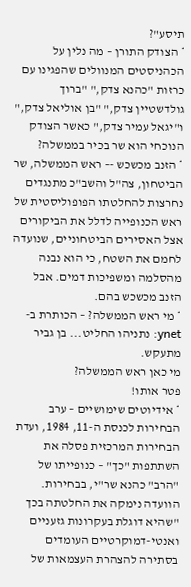תיסע"?
* הצודק התורן – מה נלין על הכהניסטים המנוולים שהפגינו עם כרזות "כהנא צדק," "ברוך גולדשטיין צדק," "בן אוליאל צדק," ו"יגאל עמיר צדק," כאשר הצודק הנוכחי הוא שר בכיר בממשלה?
* הזנב מכשכש -– ראש הממשלה, שר הביטחון, צה"ל והשב"כ מתנגדים נחרצות להחלטתו הפופוליסטית של ראש הכנופייה לדלל את הביקורים אצל האסירים הביטחוניים, שנועדה לחמם את השטח, כי הוא נבנה מהסלמה ומשפיכות דמים. אבל הזנב מכשכש בהם.
* מי ראש הממשלה? – הכותרת ב-ynet: נתניהו החליט... בן גביר מתעקש.
מי כאן ראש הממשלה?
פטר אותו!
* אידיוטים שימושיים – ערב הבחירות לכנסת ה-11, 1984, ועדת הבחירות המרכזית פסלה את השתתפות "כך" – כנופייתו של "הרב" כהנא שר"י, בבחירות. הוועדה נימקה את החלטתה בכך "שהיא דוגלת בעקרונות גזעניים ואנטי-דמוקרטיים העומדים בסתירה להצהרת העצמאות של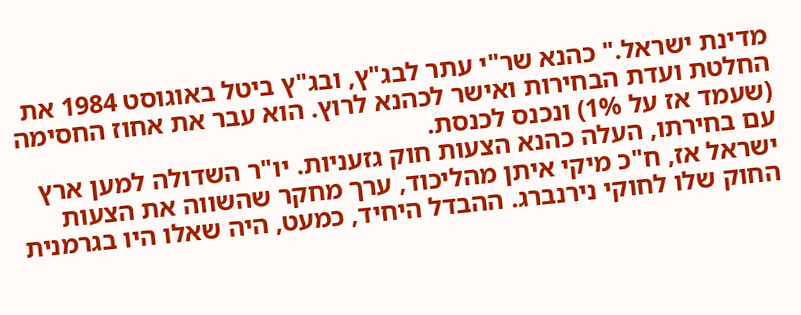מדינת ישראל." כהנא שר"י עתר לבג"ץ, ובג"ץ ביטל באוגוסט 1984 את החלטת ועדת הבחירות ואישר לכהנא לרוץ. הוא עבר את אחוז החסימה (שעמד אז על 1%) ונכנס לכנסת.
עם בחירתו, העלה כהנא הצעות חוק גזעניות. יו"ר השדולה למען ארץ ישראל אז, ח"כ מיקי איתן מהליכוד, ערך מחקר שהשווה את הצעות החוק שלו לחוקי נירנברג. ההבדל היחיד, כמעט, היה שאלו היו בגרמנית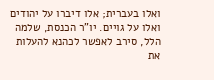ואלו בעברית; אלו דיברו על יהודים ואלו על גויים. יו"ר הכנסת, שלמה הלל, סירב לאפשר לכהנא להעלות את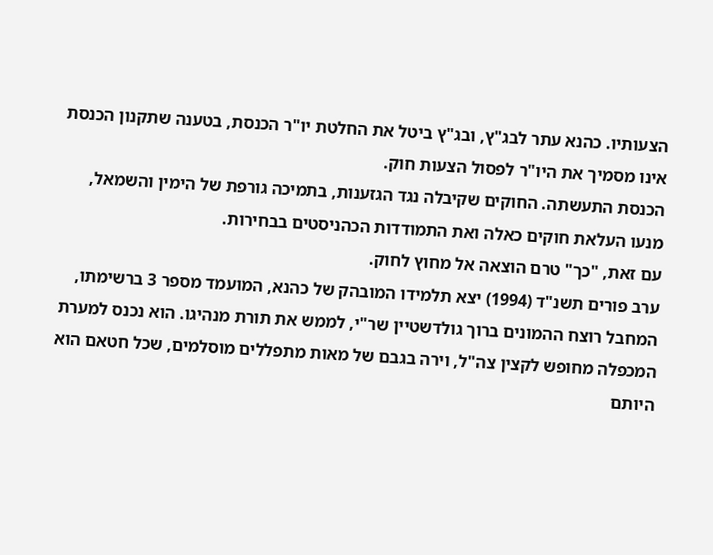הצעותיו. כהנא עתר לבג"ץ, ובג"ץ ביטל את החלטת יו"ר הכנסת, בטענה שתקנון הכנסת אינו מסמיך את היו"ר לפסול הצעות חוק.
הכנסת התעשתה. החוקים שקיבלה נגד הגזענות, בתמיכה גורפת של הימין והשמאל, מנעו העלאת חוקים כאלה ואת התמודדות הכהניסטים בבחירות.
עם זאת, "כך" טרם הוצאה אל מחוץ לחוק.
ערב פורים תשנ"ד (1994) יצא תלמידו המובהק של כהנא, המועמד מספר 3 ברשימתו, המחבל רוצח ההמונים ברוך גולדשטיין שר"י, לממש את תורת מנהיגו. הוא נכנס למערת המכפלה מחופש לקצין צה"ל, וירה בגבם של מאות מתפללים מוסלמים, שכל חטאם הוא היותם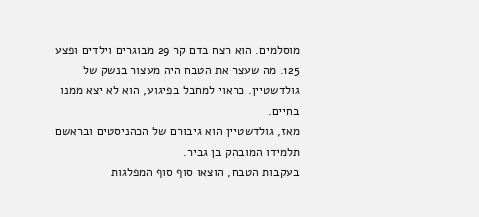מוסלמים. הוא רצח בדם קר 29 מבוגרים וילדים ופצע 125. מה שעצר את הטבח היה מעצור בנשק של גולדשטיין. כראוי למחבל בפיגוע, הוא לא יצא ממנו בחיים.
מאז, גולדשטיין הוא גיבורם של הכהניסטים ובראשם תלמידו המובהק בן גביר.
בעקבות הטבח, הוצאו סוף סוף המפלגות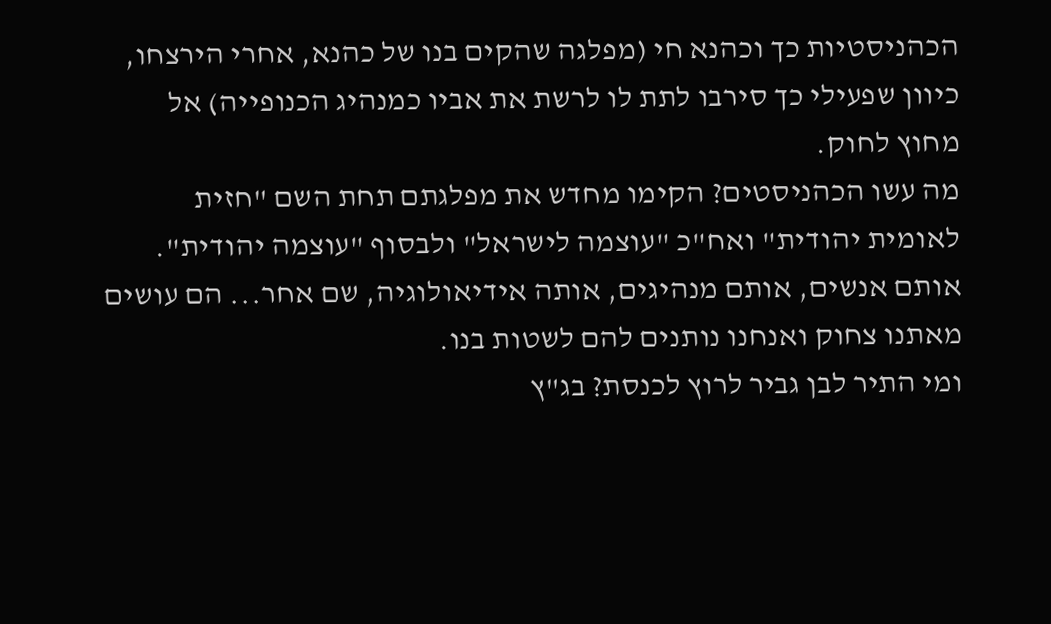הכהניסטיות כך וכהנא חי (מפלגה שהקים בנו של כהנא, אחרי הירצחו, כיוון שפעילי כך סירבו לתת לו לרשת את אביו כמנהיג הכנופייה) אל מחוץ לחוק.
מה עשו הכהניסטים? הקימו מחדש את מפלגתם תחת השם "חזית לאומית יהודית" ואח"כ "עוצמה לישראל" ולבסוף "עוצמה יהודית". אותם אנשים, אותם מנהיגים, אותה אידיאולוגיה, שם אחר... הם עושים מאתנו צחוק ואנחנו נותנים להם לשטות בנו.
ומי התיר לבן גביר לרוץ לכנסת? בג"ץ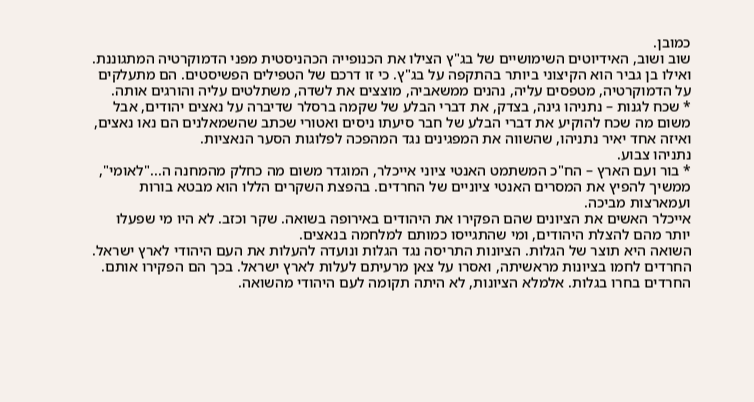כמובן.
שוב ושוב, האידיוטים השימושיים של בג"ץ הצילו את הכנופייה הכהניסטית מפני הדמוקרטיה המתגוננת.
ואילו בן גביר הוא הקיצוני ביותר בהתקפה על בג"ץ. כי זו דרכם של הטפילים הפשיסטים. הם מתעלקים על הדמוקרטיה, מטפסים עליה, נהנים ממשאביה, מוצצים את לשדה, משתלטים עליה והורגים אותה.
* שכח לגנות – נתניהו גינה, בצדק, את דברי הבלע של שקמה ברסלר שדיברה על נאצים יהודים, אבל משום מה שכח להוקיע את דברי הבלע של חבר סיעתו ניסים ואטורי שכתב שהשמאלנים הם נאו נאצים, ואיזה אחד יאיר נתניהו, שהשווה את המפגינים נגד המהפכה לפלוגות הסער הנאציות.
נתניהו צבוע.
* בור ועם הארץ – הח"כ המשתמט האנטי ציוני אייכלר, המוגדר משום מה כחלק מהמחנה ה..."לאומי", ממשיך להפיץ את המסרים האנטי ציוניים של החרדים. בהפצת השקרים הללו הוא מבטא בורות ועמארצות מביכה.
אייכלר האשים את הציונים שהם הפקירו את היהודים באירופה בשואה. שקר וכזב. לא היו מי שפעלו יותר מהם להצלת היהודים, ומי שהתגייסו כמותם למלחמה בנאצים.
השואה היא תוצר של הגלות. הציונות התריסה נגד הגלות ונועדה להעלות את העם היהודי לארץ ישראל. החרדים לחמו בציונות מראשיתה, ואסרו על צאן מרעיתם לעלות לארץ ישראל. בכך הם הפקירו אותם. החרדים בחרו בגלות. אלמלא הציונות, לא היתה תקומה לעם היהודי מהשואה.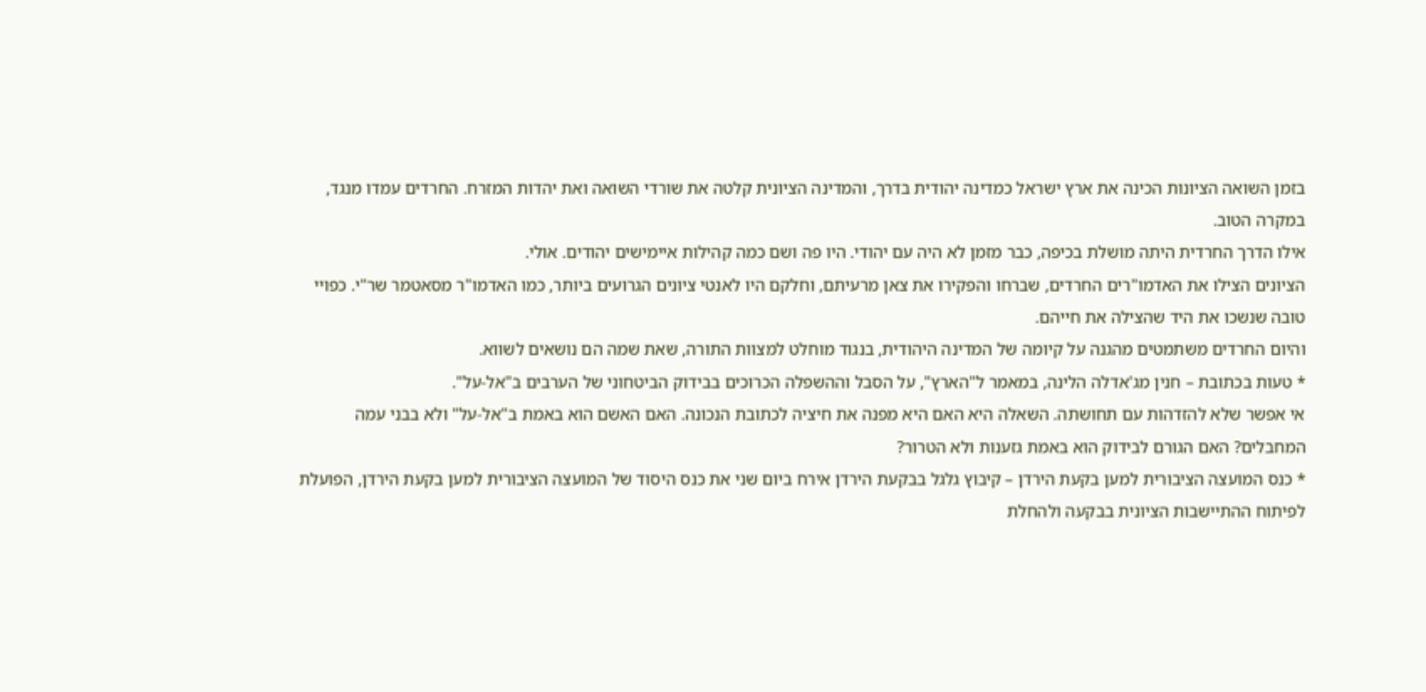בזמן השואה הציונות הכינה את ארץ ישראל כמדינה יהודית בדרך, והמדינה הציונית קלטה את שורדי השואה ואת יהדות המזרח. החרדים עמדו מנגד, במקרה הטוב.
אילו הדרך החרדית היתה מושלת בכיפה, כבר מזמן לא היה עם יהודי. היו פה ושם כמה קהילות איימישים יהודים. אולי.
הציונים הצילו את האדמו"רים החרדים, שברחו והפקירו את צאן מרעיתם, וחלקם היו לאנטי ציונים הגרועים ביותר, כמו האדמו"ר מסאטמר שר"י. כפויי טובה שנשכו את היד שהצילה את חייהם.
והיום החרדים משתמטים מהגנה על קיומה של המדינה היהודית, בנגוד מוחלט למצוות התורה, שאת שמה הם נושאים לשווא.
* טעות בכתובת – חנין מג'אדלה הלינה, במאמר ל"הארץ", על הסבל וההשפלה הכרוכים בבידוק הביטחוני של הערבים ב"אל-על".
אי אפשר שלא להזדהות עם תחושתה. השאלה היא האם היא מפנה את חיציה לכתובת הנכונה. האם האשם הוא באמת ב"אל-על" ולא בבני עמה המחבלים? האם הגורם לבידוק הוא באמת גזענות ולא הטרור?
* כנס המועצה הציבורית למען בקעת הירדן – קיבוץ גלגל בבקעת הירדן אירח ביום שני את כנס היסוד של המועצה הציבורית למען בקעת הירדן, הפועלת לפיתוח ההתיישבות הציונית בבקעה ולהחלת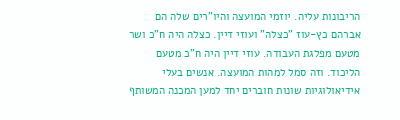הריבונות עליה. יוזמי המועצה והיו"רים שלה הם אברהם כץ-עוז "כצלה" ועוזי דיין. כצלה היה ח"כ ושר מטעם מפלגת העבודה. עוזי דיין היה ח"כ מטעם הליכוד. וזה סמל למהות המועצה. אנשים בעלי אידיאולוגיות שונות חוברים יחד למען המכנה המשותף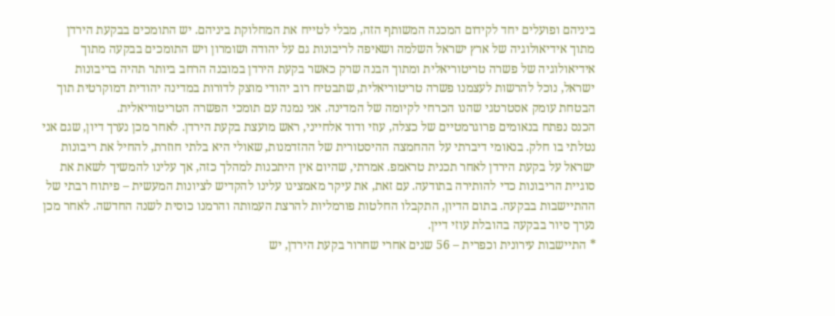ביניהם ופועלים יחד לקידום המכנה המשותף הזה, מבלי לטייח את המחלוקת ביניהם. יש התומכים בבקעת הירדן מתוך אידיאולוגיה של ארץ ישראל השלמה ושאיפה לריבונות גם על יהודה ושומרון ויש התומכים בבקעה מתוך אידיאולוגיה של פשרה טריטוריאלית ומתוך הבנה שרק כאשר בקעת הירדן במובנה הרחב ביותר תהיה בריבונות ישראל, נוכל להרשות לעצמנו פשרה טריטוריאלית, שתבטיח רוב יהודי מוצק לדורות במדינה יהודית דמוקרטית תוך הבטחת עומק אסטרטגי שהנו הכרחי לקיומה של המדינה. אני נמנה עם תומכי הפשרה הטריטוריאלית.
הכנס נפתח בנאומים פרוגרמטיים של כצלה, עוזי ודוד אלחייני, ראש מועצת בקעת הירדן. לאחר מכן נערך דיון, שגם אני נטלתי בו חלק. בנאומי דיברתי על ההחמצה ההיסטורית של ההזדמנות, שאולי היא בלתי חוזרת, להחיל את ריבונות ישראל על בקעת הירדן לאחר תכנית טראמפ. אמרתי, שהיום אין היתכנות למהלך כזה, אך עלינו להמשיך לשאת את סוגיית הריבונות כדי להותירה בתודעה. עם זאת, את עיקר מאמצינו עלינו להקדיש לציונות המעשית – פיתוח רבתי של ההתיישבות בבקעה. בתום הדיון, התקבלו החלטות פורמליות להרצת העמותה והרמנו כוסית לשנה החדשה. לאחר מכן נערך סיור בבקעה בהובלת עוזי דיין.
* התיישבות עירונית וכפרית – 56 שנים אחרי שחרור בקעת הירדן, יש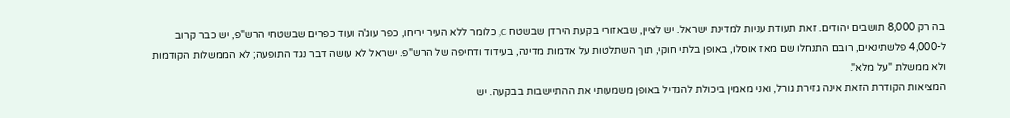בה רק 8,000 תושבים יהודים. זאת תעודת עניות למדינת ישראל. יש לציין, שבאזורי בקעת הירדן שבשטח C, כלומר ללא העיר יריחו, כפר עוג'ה ועוד כפרים שבשטחי הרש"פ, יש כבר קרוב ל-4,000 פלשתינאים, רובם התנחלו שם מאז אוסלו, באופן בלתי חוקי, תוך השתלטות על אדמות מדינה, בעידוד ודחיפה של הרש"פ. ישראל לא עושה דבר נגד התופעה; לא הממשלות הקודמות ולא ממשלת "על מלא".
המציאות הקודרת הזאת אינה גזירת גורל, ואני מאמין ביכולת להגדיל באופן משמעותי את ההתיישבות בבקעה. יש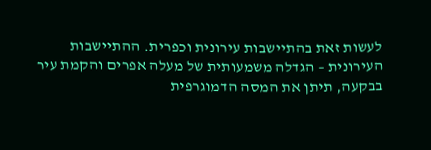לעשות זאת בהתיישבות עירונית וכפרית. ההתיישבות העירונית – הגדלה משמעותית של מעלה אפרים והקמת עיר בבקעה, תיתן את המסה הדמוגרפית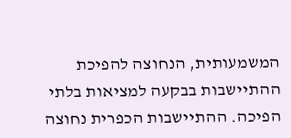המשמעותית, הנחוצה להפיכת ההתיישבות בבקעה למציאות בלתי הפיכה. ההתיישבות הכפרית נחוצה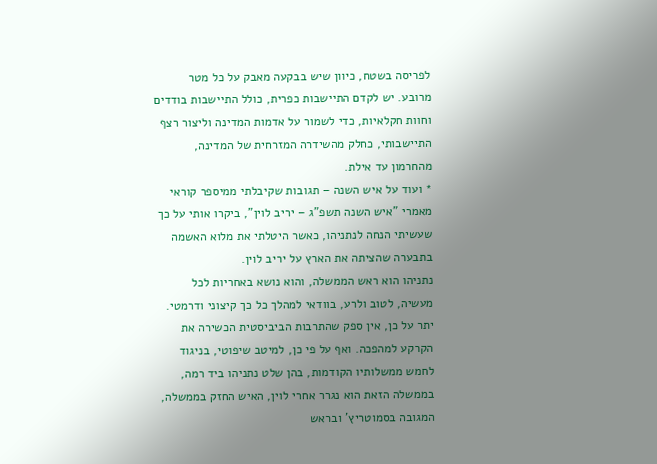לפריסה בשטח, כיוון שיש בבקעה מאבק על כל מטר מרובע. יש לקדם התיישבות כפרית, כולל התיישבות בודדים וחוות חקלאיות, כדי לשמור על אדמות המדינה וליצור רצף התיישבותי, כחלק מהשידרה המזרחית של המדינה, מהחרמון עד אילת.
* ועוד על איש השנה – תגובות שקיבלתי ממיספר קוראי מאמרי "איש השנה תשפ"ג – יריב לוין", ביקרו אותי על כך שעשיתי הנחה לנתניהו, כאשר היטלתי את מלוא האשמה בתבערה שהציתה את הארץ על יריב לוין.
נתניהו הוא ראש הממשלה, והוא נושא באחריות לכל מעשיה, לטוב ולרע, בוודאי למהלך כל כך קיצוני ודרמטי. יתר על כן, אין ספק שהתרבות הביביסטית הכשירה את הקרקע למהפכה. ואף על פי כן, למיטב שיפוטי, בניגוד לחמש ממשלותיו הקודמות, בהן שלט נתניהו ביד רמה, בממשלה הזאת הוא נגרר אחרי לוין, האיש החזק בממשלה, המגובה בסמוטריץ' ובראש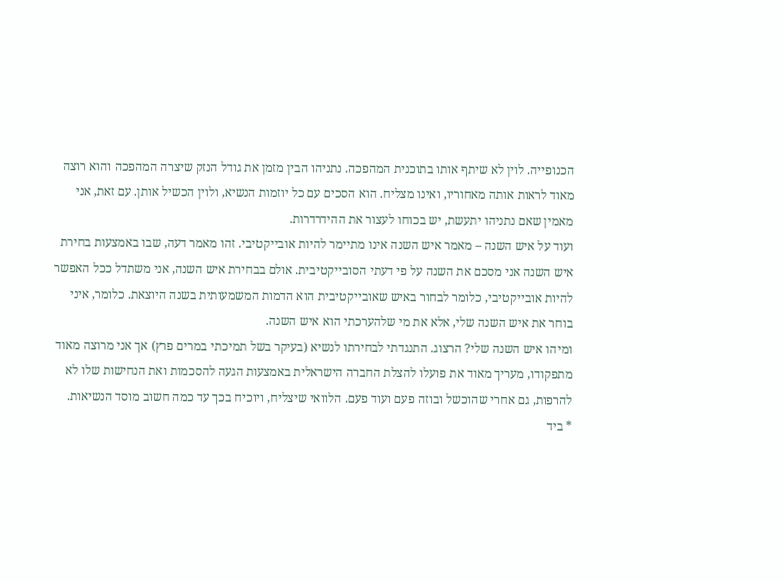הכנופייה. לוין לא שיתף אותו בתוכנית המהפכה. נתניהו הבין מזמן את גודל הנזק שיצרה המהפכה והוא רוצה מאוד לראות אותה מאחוריו, ואינו מצליח. הוא הסכים עם כל יוזמות הנשיא, ולוין הכשיל אותן. עם זאת, אני מאמין שאם נתניהו יתעשת, יש בכוחו לעצור את ההידרדרות.
ועוד על איש השנה – מאמר איש השנה אינו מתיימר להיות אובייקטיבי. זהו מאמר דעה, שבו באמצעות בחירת איש השנה אני מסכם את השנה על פי דעתי הסובייקטיבית. אולם בבחירת איש השנה, אני משתדל ככל האפשר להיות אובייקטיבי, כלומר לבחור באיש שאובייקטיבית הוא הדמות המשמעותית בשנה היוצאת. כלומר, איני בוחר את איש השנה שלי, אלא את מי שלהערכתי הוא איש השנה.
ומיהו איש השנה שלי? הרצוג. התנגדתי לבחירתו לנשיא (בעיקר בשל תמיכתי במרים פרץ) אך אני מרוצה מאוד מתפקודו, מעריך מאוד את פועלו להצלת החברה הישראלית באמצעות הגעה להסכמות ואת הנחישות שלו לא להרפות, גם אחרי שהוכשל ובוזה פעם ועוד פעם. הלוואי שיצליח, ויוכיח בכך עד כמה חשוב מוסד הנשיאות.
* ביד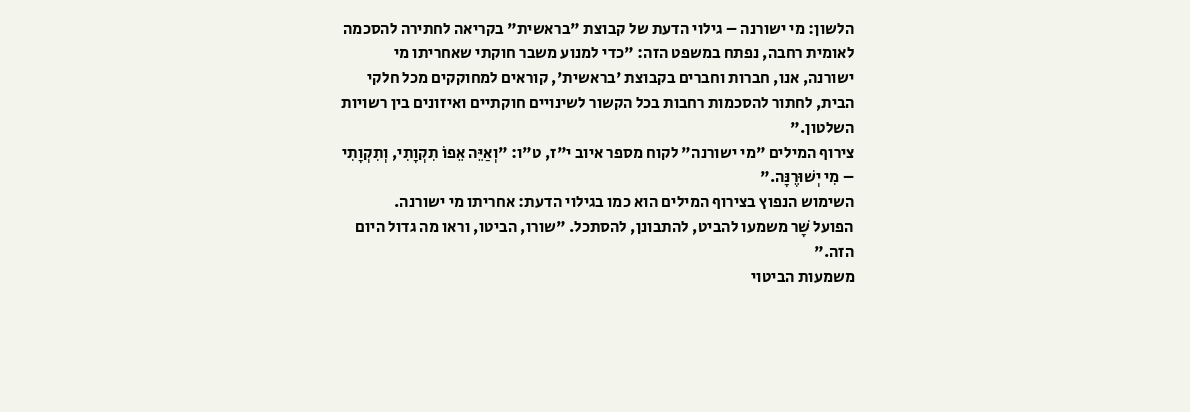הלשון: מי ישורנה – גילוי הדעת של קבוצת "בראשית" בקריאה לחתירה להסכמה לאומית רחבה, נפתח במשפט הזה: "כדי למנוע משבר חוקתי שאחריתו מי ישורנה, אנו, חברות וחברים בקבוצת 'בראשית', קוראים למחוקקים מכל חלקי הבית, לחתור להסכמות רחבות בכל הקשור לשינויים חוקתיים ואיזונים בין רשויות השלטון."
צירוף המילים "מי ישורנה" לקוח מספר איוב י"ז, ט"ו: "וְאַיֵּה אֵפוֹ תִקְוָתִי, וְתִקְוָתִי – מִי יְשׁוּרֶנָּה."
השימוש הנפוץ בצירוף המילים הוא כמו בגילוי הדעת: אחריתו מי ישורנה.
הפועל שָׁר משמעו להביט, להתבונן, להסתכל. "שורו, הביטו, וראו מה גדול היום הזה."
משמעות הביטוי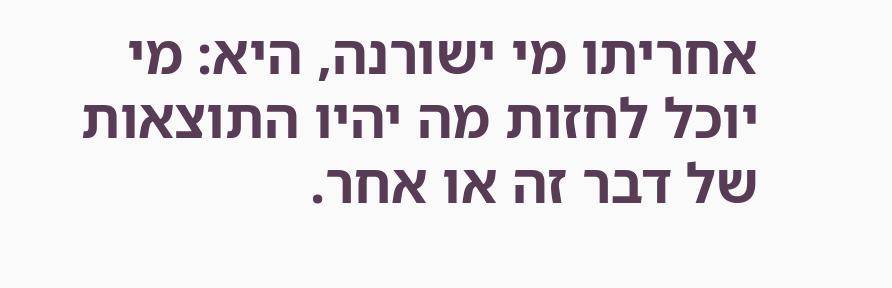אחריתו מי ישורנה, היא: מי יוכל לחזות מה יהיו התוצאות של דבר זה או אחר.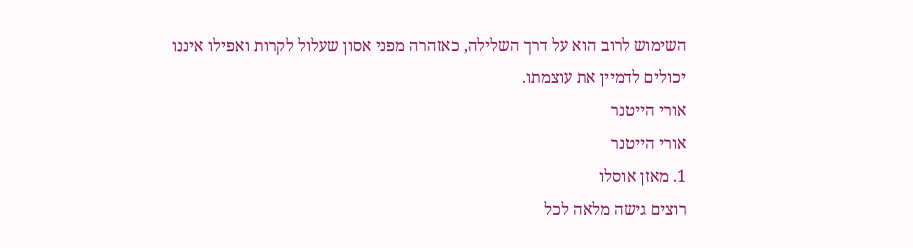השימוש לרוב הוא על דרך השלילה, כאזהרה מפני אסון שעלול לקרות ואפילו איננו יכולים לדמיין את עוצמתו.
אורי הייטנר
אורי הייטנר
1. מאזן אוסלו
רוצים גישה מלאה לכל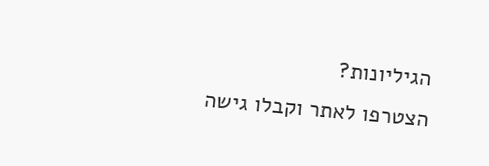הגיליונות?
הצטרפו לאתר וקבלו גישה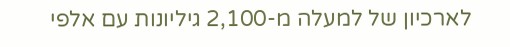לארכיון של למעלה מ-2,100 גיליונות עם אלפי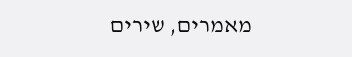מאמרים, שירים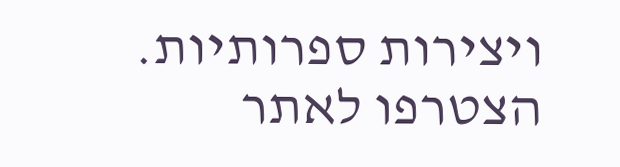ויצירות ספרותיות.
הצטרפו לאתר